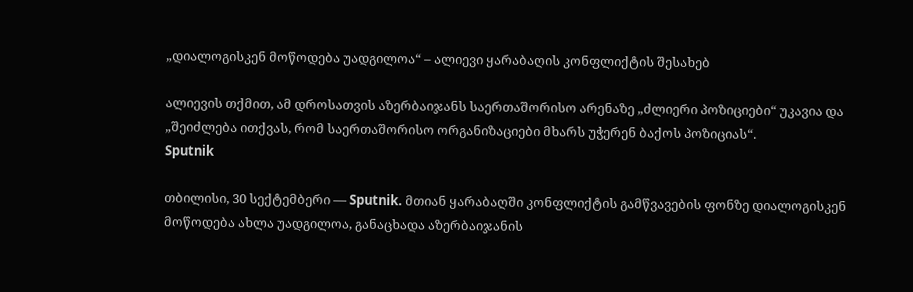„დიალოგისკენ მოწოდება უადგილოა“ – ალიევი ყარაბაღის კონფლიქტის შესახებ

ალიევის თქმით, ამ დროსათვის აზერბაიჯანს საერთაშორისო არენაზე „ძლიერი პოზიციები“ უკავია და „შეიძლება ითქვას, რომ საერთაშორისო ორგანიზაციები მხარს უჭერენ ბაქოს პოზიციას“.
Sputnik

თბილისი, 30 სექტემბერი — Sputnik. მთიან ყარაბაღში კონფლიქტის გამწვავების ფონზე დიალოგისკენ მოწოდება ახლა უადგილოა, განაცხადა აზერბაიჯანის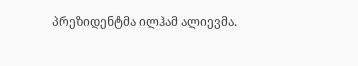პრეზიდენტმა ილჰამ ალიევმა.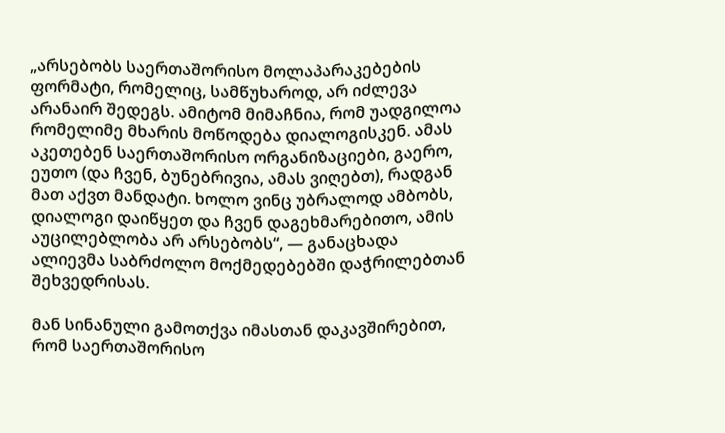„არსებობს საერთაშორისო მოლაპარაკებების ფორმატი, რომელიც, სამწუხაროდ, არ იძლევა არანაირ შედეგს. ამიტომ მიმაჩნია, რომ უადგილოა რომელიმე მხარის მოწოდება დიალოგისკენ. ამას აკეთებენ საერთაშორისო ორგანიზაციები, გაერო, ეუთო (და ჩვენ, ბუნებრივია, ამას ვიღებთ), რადგან მათ აქვთ მანდატი. ხოლო ვინც უბრალოდ ამბობს, დიალოგი დაიწყეთ და ჩვენ დაგეხმარებითო, ამის აუცილებლობა არ არსებობს“, — განაცხადა ალიევმა საბრძოლო მოქმედებებში დაჭრილებთან შეხვედრისას.

მან სინანული გამოთქვა იმასთან დაკავშირებით, რომ საერთაშორისო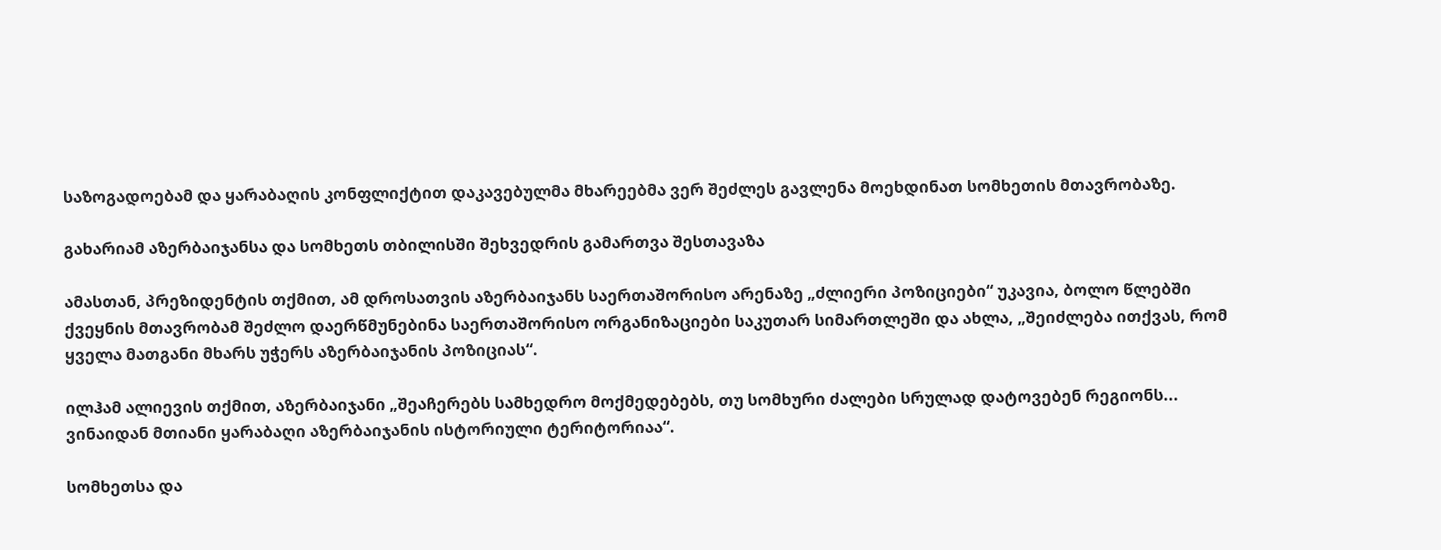საზოგადოებამ და ყარაბაღის კონფლიქტით დაკავებულმა მხარეებმა ვერ შეძლეს გავლენა მოეხდინათ სომხეთის მთავრობაზე.

გახარიამ აზერბაიჯანსა და სომხეთს თბილისში შეხვედრის გამართვა შესთავაზა

ამასთან, პრეზიდენტის თქმით, ამ დროსათვის აზერბაიჯანს საერთაშორისო არენაზე „ძლიერი პოზიციები“ უკავია, ბოლო წლებში ქვეყნის მთავრობამ შეძლო დაერწმუნებინა საერთაშორისო ორგანიზაციები საკუთარ სიმართლეში და ახლა, „შეიძლება ითქვას, რომ ყველა მათგანი მხარს უჭერს აზერბაიჯანის პოზიციას“.

ილჰამ ალიევის თქმით, აზერბაიჯანი „შეაჩერებს სამხედრო მოქმედებებს, თუ სომხური ძალები სრულად დატოვებენ რეგიონს... ვინაიდან მთიანი ყარაბაღი აზერბაიჯანის ისტორიული ტერიტორიაა“.

სომხეთსა და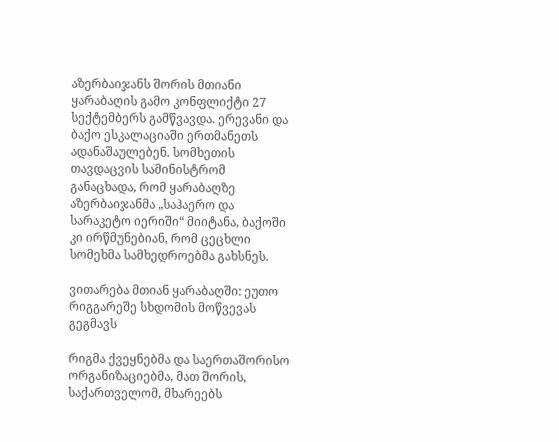აზერბაიჯანს შორის მთიანი ყარაბაღის გამო კონფლიქტი 27 სექტემბერს გამწვავდა. ერევანი და ბაქო ესკალაციაში ერთმანეთს ადანაშაულებენ. სომხეთის თავდაცვის სამინისტრომ განაცხადა, რომ ყარაბაღზე აზერბაიჯანმა „საჰაერო და სარაკეტო იერიში“ მიიტანა, ბაქოში კი ირწმუნებიან, რომ ცეცხლი სომეხმა სამხედროებმა გახსნეს.

ვითარება მთიან ყარაბაღში: ეუთო რიგგარეშე სხდომის მოწვევას გეგმავს

რიგმა ქვეყნებმა და საერთაშორისო ორგანიზაციებმა, მათ შორის, საქართველომ, მხარეებს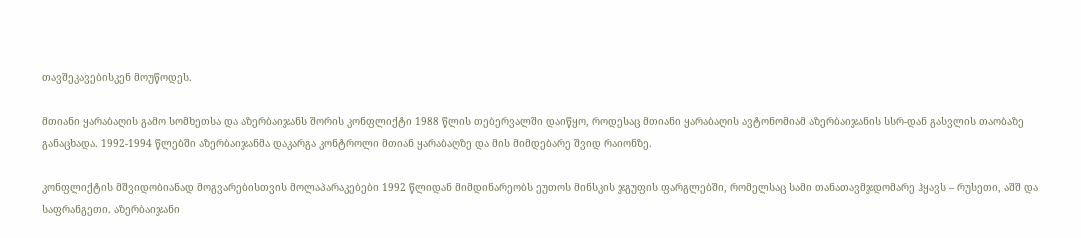თავშეკავებისკენ მოუწოდეს.

მთიანი ყარაბაღის გამო სომხეთსა და აზერბაიჯანს შორის კონფლიქტი 1988 წლის თებერვალში დაიწყო, როდესაც მთიანი ყარაბაღის ავტონომიამ აზერბაიჯანის სსრ-დან გასვლის თაობაზე განაცხადა. 1992-1994 წლებში აზერბაიჯანმა დაკარგა კონტროლი მთიან ყარაბაღზე და მის მიმდებარე შვიდ რაიონზე.

კონფლიქტის მშვიდობიანად მოგვარებისთვის მოლაპარაკებები 1992 წლიდან მიმდინარეობს ეუთოს მინსკის ჯგუფის ფარგლებში, რომელსაც სამი თანათავმჯდომარე ჰყავს – რუსეთი, აშშ და საფრანგეთი. აზერბაიჯანი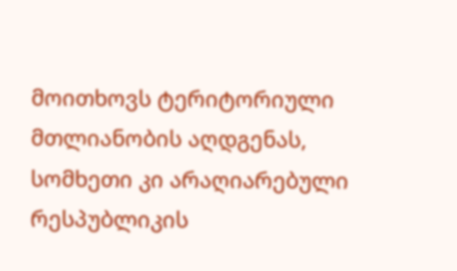მოითხოვს ტერიტორიული მთლიანობის აღდგენას, სომხეთი კი არაღიარებული რესპუბლიკის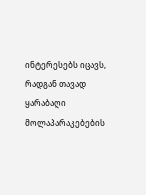ინტერესებს იცავს, რადგან თავად ყარაბაღი მოლაპარაკებების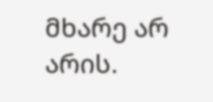მხარე არ არის.